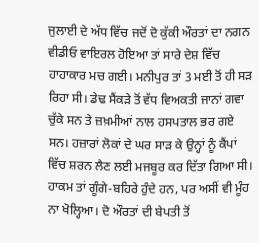ਜੁਲਾਈ ਦੇ ਅੱਧ ਵਿੱਚ ਜਦੋਂ ਦੋ ਕੁੱਕੀ ਔਰਤਾਂ ਦਾ ਨਗਨ ਵੀਡੀਓ ਵਾਇਰਲ ਹੋਇਆ ਤਾਂ ਸਾਰੇ ਦੇਸ਼ ਵਿੱਚ ਹਾਹਾਕਾਰ ਮਚ ਗਈ। ਮਨੀਪੁਰ ਤਾਂ 3 ਮਈ ਤੋਂ ਹੀ ਸੜ ਰਿਹਾ ਸੀ। ਡੇਢ ਸੈਂਕੜੇ ਤੋਂ ਵੱਧ ਵਿਅਕਤੀ ਜਾਨਾਂ ਗਵਾ ਚੁੱਕੇ ਸਨ ਤੇ ਜ਼ਖ਼ਮੀਆਂ ਨਾਲ ਹਸਪਤਾਲ ਭਰ ਗਏ ਸਨ। ਹਜ਼ਾਰਾਂ ਲੋਕਾਂ ਦੇ ਘਰ ਸਾੜ ਕੇ ਉਨ੍ਹਾਂ ਨੂੰ ਕੈਂਪਾਂ ਵਿੱਚ ਸ਼ਰਨ ਲੈਣ ਲਈ ਮਜਬੂਰ ਕਰ ਦਿੱਤਾ ਗਿਆ ਸੀ। ਹਾਕਮ ਤਾਂ ਗੂੰਗੇ-ਬਹਿਰੇ ਹੁੰਦੇ ਹਨ, ਪਰ ਅਸੀਂ ਵੀ ਮੂੰਹ ਨਾ ਖੋਲ੍ਹਿਆ। ਦੋ ਔਰਤਾਂ ਦੀ ਬੇਪਤੀ ਤੋਂ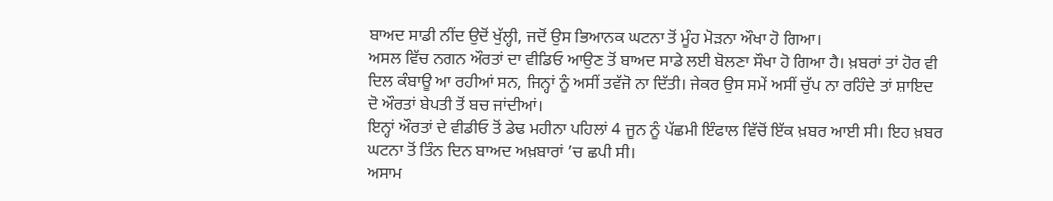ਬਾਅਦ ਸਾਡੀ ਨੀਂਦ ਉਦੋਂ ਖੁੱਲ੍ਹੀ, ਜਦੋਂ ਉਸ ਭਿਆਨਕ ਘਟਨਾ ਤੋਂ ਮੂੰਹ ਮੋੜਨਾ ਔਖਾ ਹੋ ਗਿਆ।
ਅਸਲ ਵਿੱਚ ਨਗਨ ਔਰਤਾਂ ਦਾ ਵੀਡਿਓ ਆਉਣ ਤੋਂ ਬਾਅਦ ਸਾਡੇ ਲਈ ਬੋਲਣਾ ਸੌਖਾ ਹੋ ਗਿਆ ਹੈ। ਖ਼ਬਰਾਂ ਤਾਂ ਹੋਰ ਵੀ ਦਿਲ ਕੰਬਾਊ ਆ ਰਹੀਆਂ ਸਨ, ਜਿਨ੍ਹਾਂ ਨੂੰ ਅਸੀਂ ਤਵੱਜੋ ਨਾ ਦਿੱਤੀ। ਜੇਕਰ ਉਸ ਸਮੇਂ ਅਸੀਂ ਚੁੱਪ ਨਾ ਰਹਿੰਦੇ ਤਾਂ ਸ਼ਾਇਦ ਦੋ ਔਰਤਾਂ ਬੇਪਤੀ ਤੋਂ ਬਚ ਜਾਂਦੀਆਂ।
ਇਨ੍ਹਾਂ ਔਰਤਾਂ ਦੇ ਵੀਡੀਓ ਤੋਂ ਡੇਢ ਮਹੀਨਾ ਪਹਿਲਾਂ 4 ਜੂਨ ਨੂੰ ਪੱਛਮੀ ਇੰਫਾਲ ਵਿੱਚੋਂ ਇੱਕ ਖ਼ਬਰ ਆਈ ਸੀ। ਇਹ ਖ਼ਬਰ ਘਟਨਾ ਤੋਂ ਤਿੰਨ ਦਿਨ ਬਾਅਦ ਅਖ਼ਬਾਰਾਂ ’ਚ ਛਪੀ ਸੀ।
ਅਸਾਮ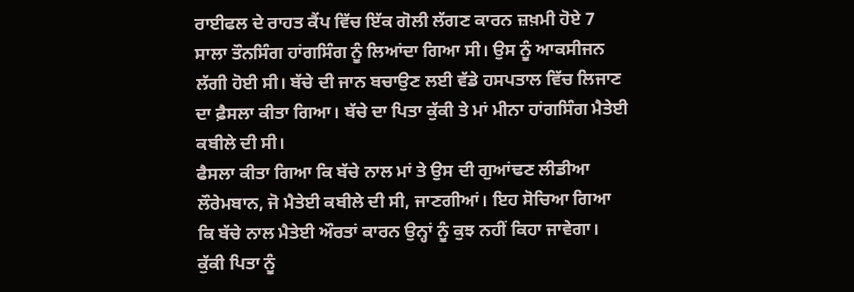ਰਾਈਫਲ ਦੇ ਰਾਹਤ ਕੈਂਪ ਵਿੱਚ ਇੱਕ ਗੋਲੀ ਲੱਗਣ ਕਾਰਨ ਜ਼ਖ਼ਮੀ ਹੋਏ 7 ਸਾਲਾ ਤੌਨਸਿੰਗ ਹਾਂਗਸਿੰਗ ਨੂੰ ਲਿਆਂਦਾ ਗਿਆ ਸੀ। ਉਸ ਨੂੰ ਆਕਸੀਜਨ ਲੱਗੀ ਹੋਈ ਸੀ। ਬੱਚੇ ਦੀ ਜਾਨ ਬਚਾਉਣ ਲਈ ਵੱਡੇ ਹਸਪਤਾਲ ਵਿੱਚ ਲਿਜਾਣ ਦਾ ਫ਼ੈਸਲਾ ਕੀਤਾ ਗਿਆ। ਬੱਚੇ ਦਾ ਪਿਤਾ ਕੁੱਕੀ ਤੇ ਮਾਂ ਮੀਨਾ ਹਾਂਗਸਿੰਗ ਮੈਤੇਈ ਕਬੀਲੇ ਦੀ ਸੀ।
ਫੈਸਲਾ ਕੀਤਾ ਗਿਆ ਕਿ ਬੱਚੇ ਨਾਲ ਮਾਂ ਤੇ ਉਸ ਦੀ ਗੁਆਂਢਣ ਲੀਡੀਆ ਲੌਰੇਮਬਾਨ, ਜੋ ਮੈਤੇਈ ਕਬੀਲੇ ਦੀ ਸੀ, ਜਾਣਗੀਆਂ। ਇਹ ਸੋਚਿਆ ਗਿਆ ਕਿ ਬੱਚੇ ਨਾਲ ਮੈਤੇਈ ਔਰਤਾਂ ਕਾਰਨ ਉਨ੍ਹਾਂ ਨੂੰ ਕੁਝ ਨਹੀਂ ਕਿਹਾ ਜਾਵੇਗਾ। ਕੁੱਕੀ ਪਿਤਾ ਨੂੰ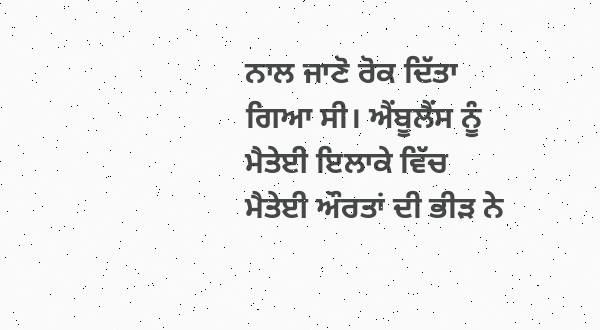ਨਾਲ ਜਾਣੋ ਰੋਕ ਦਿੱਤਾ ਗਿਆ ਸੀ। ਐਂਬੂਲੈਂਸ ਨੂੰ ਮੈਤੇਈ ਇਲਾਕੇ ਵਿੱਚ ਮੈਤੇਈ ਔਰਤਾਂ ਦੀ ਭੀੜ ਨੇ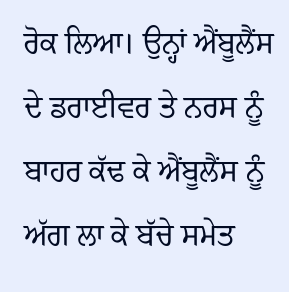ਰੋਕ ਲਿਆ। ਉਨ੍ਹਾਂ ਐਂਬੂਲੈਂਸ ਦੇ ਡਰਾਈਵਰ ਤੇ ਨਰਸ ਨੂੰ ਬਾਹਰ ਕੱਢ ਕੇ ਐਂਬੂਲੈਂਸ ਨੂੰ ਅੱਗ ਲਾ ਕੇ ਬੱਚੇ ਸਮੇਤ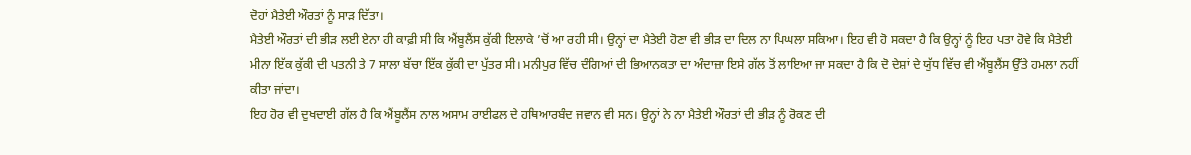ਦੋਹਾਂ ਮੈਤੇਈ ਔਰਤਾਂ ਨੂੰ ਸਾੜ ਦਿੱਤਾ।
ਮੈਤੇਈ ਔਰਤਾਂ ਦੀ ਭੀੜ ਲਈ ਏਨਾ ਹੀ ਕਾਫ਼ੀ ਸੀ ਕਿ ਐਂਬੂਲੈਂਸ ਕੁੱਕੀ ਇਲਾਕੇ ’ਚੋਂ ਆ ਰਹੀ ਸੀ। ਉਨ੍ਹਾਂ ਦਾ ਮੈਤੇਈ ਹੋਣਾ ਵੀ ਭੀੜ ਦਾ ਦਿਲ ਨਾ ਪਿਘਲਾ ਸਕਿਆ। ਇਹ ਵੀ ਹੋ ਸਕਦਾ ਹੈ ਕਿ ਉਨ੍ਹਾਂ ਨੂੰ ਇਹ ਪਤਾ ਹੋਵੇ ਕਿ ਮੈਤੇਈ ਮੀਨਾ ਇੱਕ ਕੁੱਕੀ ਦੀ ਪਤਨੀ ਤੇ 7 ਸਾਲਾ ਬੱਚਾ ਇੱਕ ਕੁੱਕੀ ਦਾ ਪੁੱਤਰ ਸੀ। ਮਨੀਪੁਰ ਵਿੱਚ ਦੰਗਿਆਂ ਦੀ ਭਿਆਨਕਤਾ ਦਾ ਅੰਦਾਜ਼ਾ ਇਸੇ ਗੱਲ ਤੋਂ ਲਾਇਆ ਜਾ ਸਕਦਾ ਹੈ ਕਿ ਦੋ ਦੇਸ਼ਾਂ ਦੇ ਯੁੱਧ ਵਿੱਚ ਵੀ ਐਂਬੂਲੈਂਸ ਉੱਤੇ ਹਮਲਾ ਨਹੀਂ ਕੀਤਾ ਜਾਂਦਾ।
ਇਹ ਹੋਰ ਵੀ ਦੁਖਦਾਈ ਗੱਲ ਹੈ ਕਿ ਐਂਬੂਲੈਂਸ ਨਾਲ ਅਸਾਮ ਰਾਈਫਲ ਦੇ ਹਥਿਆਰਬੰਦ ਜਵਾਨ ਵੀ ਸਨ। ਉਨ੍ਹਾਂ ਨੇ ਨਾ ਮੈਤੇਈ ਔਰਤਾਂ ਦੀ ਭੀੜ ਨੂੰ ਰੋਕਣ ਦੀ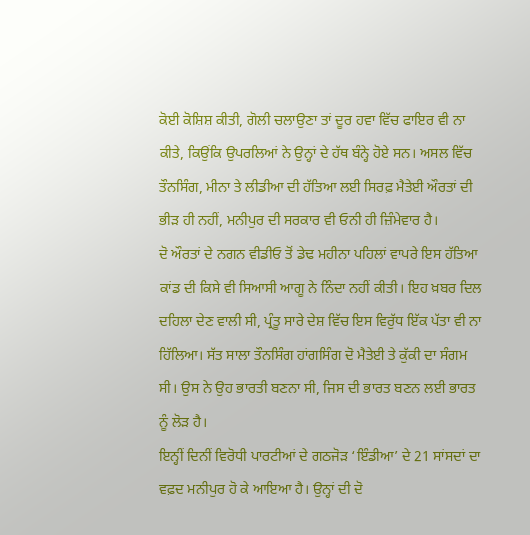ਕੋਈ ਕੋਸ਼ਿਸ਼ ਕੀਤੀ, ਗੋਲੀ ਚਲਾਉਣਾ ਤਾਂ ਦੂਰ ਹਵਾ ਵਿੱਚ ਫਾਇਰ ਵੀ ਨਾ ਕੀਤੇ, ਕਿਉਂਕਿ ਉਪਰਲਿਆਂ ਨੇ ਉਨ੍ਹਾਂ ਦੇ ਹੱਥ ਬੰਨ੍ਹੇ ਹੋਏ ਸਨ। ਅਸਲ ਵਿੱਚ ਤੌਨਸਿੰਗ, ਮੀਨਾ ਤੇ ਲੀਡੀਆ ਦੀ ਹੱਤਿਆ ਲਈ ਸਿਰਫ਼ ਮੈਤੇਈ ਔਰਤਾਂ ਦੀ ਭੀੜ ਹੀ ਨਹੀਂ, ਮਨੀਪੁਰ ਦੀ ਸਰਕਾਰ ਵੀ ਓਨੀ ਹੀ ਜ਼ਿੰਮੇਵਾਰ ਹੈ।
ਦੋ ਔਰਤਾਂ ਦੇ ਨਗਨ ਵੀਡੀਓ ਤੋਂ ਡੇਢ ਮਹੀਨਾ ਪਹਿਲਾਂ ਵਾਪਰੇ ਇਸ ਹੱਤਿਆ ਕਾਂਡ ਦੀ ਕਿਸੇ ਵੀ ਸਿਆਸੀ ਆਗੂ ਨੇ ਨਿੰਦਾ ਨਹੀਂ ਕੀਤੀ। ਇਹ ਖ਼ਬਰ ਦਿਲ ਦਹਿਲਾ ਦੇਣ ਵਾਲੀ ਸੀ, ਪ੍ਰੰਤੂ ਸਾਰੇ ਦੇਸ਼ ਵਿੱਚ ਇਸ ਵਿਰੁੱਧ ਇੱਕ ਪੱਤਾ ਵੀ ਨਾ ਹਿੱਲਿਆ। ਸੱਤ ਸਾਲਾ ਤੌਨਸਿੰਗ ਹਾਂਗਸਿੰਗ ਦੋ ਮੈਤੇਈ ਤੇ ਕੁੱਕੀ ਦਾ ਸੰਗਮ ਸੀ। ਉਸ ਨੇ ਉਹ ਭਾਰਤੀ ਬਣਨਾ ਸੀ, ਜਿਸ ਦੀ ਭਾਰਤ ਬਣਨ ਲਈ ਭਾਰਤ ਨੂੰ ਲੋੜ ਹੈ।
ਇਨ੍ਹੀਂ ਦਿਨੀਂ ਵਿਰੋਧੀ ਪਾਰਟੀਆਂ ਦੇ ਗਠਜੋੜ ‘ਇੰਡੀਆ’ ਦੇ 21 ਸਾਂਸਦਾਂ ਦਾ ਵਫ਼ਦ ਮਨੀਪੁਰ ਹੋ ਕੇ ਆਇਆ ਹੈ। ਉਨ੍ਹਾਂ ਦੀ ਦੋ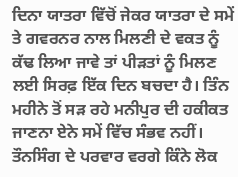ਦਿਨਾ ਯਾਤਰਾ ਵਿੱਚੋਂ ਜੇਕਰ ਯਾਤਰਾ ਦੇ ਸਮੇਂ ਤੇ ਗਵਰਨਰ ਨਾਲ ਮਿਲਣੀ ਦੇ ਵਕਤ ਨੂੰ ਕੱਢ ਲਿਆ ਜਾਵੇ ਤਾਂ ਪੀੜਤਾਂ ਨੂੰ ਮਿਲਣ ਲਈ ਸਿਰਫ਼ ਇੱਕ ਦਿਨ ਬਚਦਾ ਹੈ। ਤਿੰਨ ਮਹੀਨੇ ਤੋਂ ਸੜ ਰਹੇ ਮਨੀਪੁਰ ਦੀ ਹਕੀਕਤ ਜਾਣਨਾ ਏਨੇ ਸਮੇਂ ਵਿੱਚ ਸੰਭਵ ਨਹੀਂ। ਤੌਨਸਿੰਗ ਦੇ ਪਰਵਾਰ ਵਰਗੇ ਕਿੰਨੇ ਲੋਕ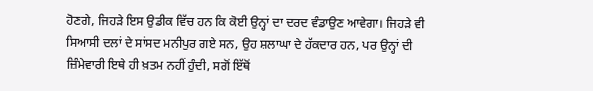ਹੋਣਗੇ, ਜਿਹੜੇ ਇਸ ਉਡੀਕ ਵਿੱਚ ਹਨ ਕਿ ਕੋਈ ਉਨ੍ਹਾਂ ਦਾ ਦਰਦ ਵੰਡਾਉਣ ਆਵੇਗਾ। ਜਿਹੜੇ ਵੀ ਸਿਆਸੀ ਦਲਾਂ ਦੇ ਸਾਂਸਦ ਮਨੀਪੁਰ ਗਏ ਸਨ, ਉਹ ਸ਼ਲਾਘਾ ਦੇ ਹੱਕਦਾਰ ਹਨ, ਪਰ ਉਨ੍ਹਾਂ ਦੀ ਜ਼ਿੰਮੇਵਾਰੀ ਇਥੇ ਹੀ ਖ਼ਤਮ ਨਹੀਂ ਹੁੰਦੀ, ਸਗੋਂ ਇੱਥੋਂ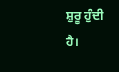ਸ਼ੁਰੂ ਹੁੰਦੀ ਹੈ।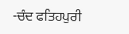-ਚੰਦ ਫਤਿਹਪੁਰੀ